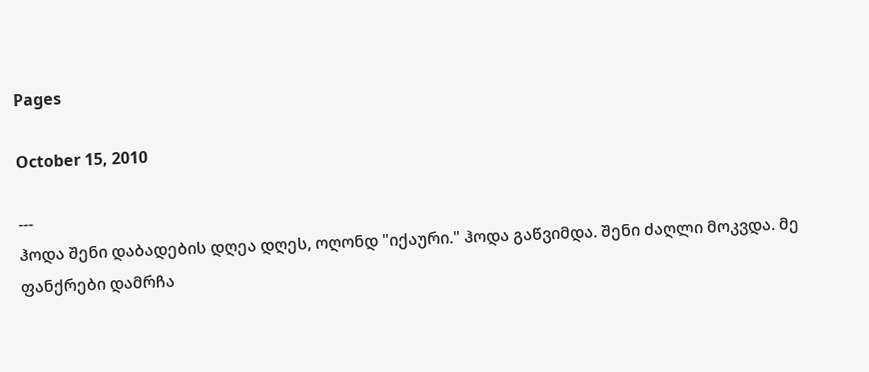Pages

October 15, 2010

---
ჰოდა შენი დაბადების დღეა დღეს, ოღონდ "იქაური." ჰოდა გაწვიმდა. შენი ძაღლი მოკვდა. მე ფანქრები დამრჩა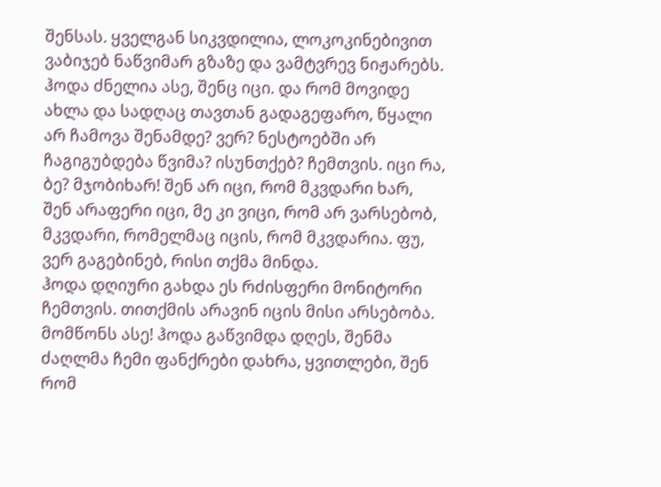შენსას. ყველგან სიკვდილია, ლოკოკინებივით ვაბიჯებ ნაწვიმარ გზაზე და ვამტვრევ ნიჟარებს. ჰოდა ძნელია ასე, შენც იცი. და რომ მოვიდე ახლა და სადღაც თავთან გადაგეფარო, წყალი არ ჩამოვა შენამდე? ვერ? ნესტოებში არ ჩაგიგუბდება წვიმა? ისუნთქებ? ჩემთვის. იცი რა, ბე? მჯობიხარ! შენ არ იცი, რომ მკვდარი ხარ, შენ არაფერი იცი, მე კი ვიცი, რომ არ ვარსებობ, მკვდარი, რომელმაც იცის, რომ მკვდარია. ფუ, ვერ გაგებინებ, რისი თქმა მინდა.
ჰოდა დღიური გახდა ეს რძისფერი მონიტორი ჩემთვის. თითქმის არავინ იცის მისი არსებობა. მომწონს ასე! ჰოდა გაწვიმდა დღეს, შენმა ძაღლმა ჩემი ფანქრები დახრა, ყვითლები, შენ რომ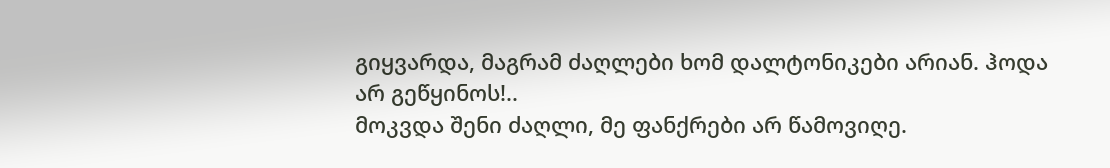გიყვარდა, მაგრამ ძაღლები ხომ დალტონიკები არიან. ჰოდა არ გეწყინოს!..
მოკვდა შენი ძაღლი, მე ფანქრები არ წამოვიღე.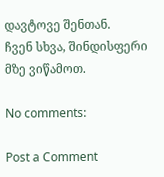დავტოვე შენთან.
ჩვენ სხვა, შინდისფერი მზე ვიწამოთ.

No comments:

Post a Comment